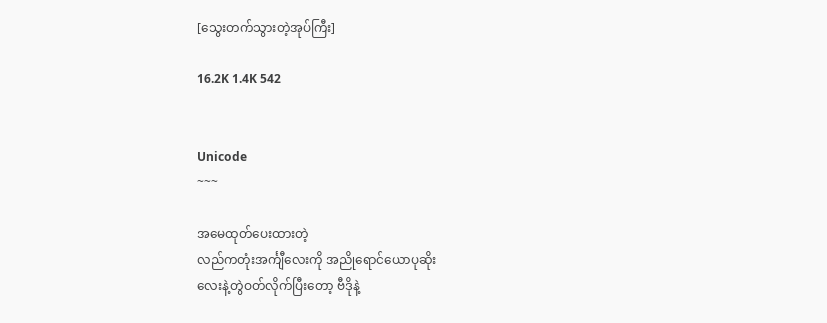[သွေးတက်သွားတဲ့အုပ်ကြီး]

16.2K 1.4K 542


Unicode
~~~

အမေထုတ်ပေးထားတဲ့
လည်ကတုံးအင်္ကျီလေးကို အညိုရောင်ယောပုဆိုး
လေးနဲ့တွဲဝတ်လိုက်ပြီးတော့ ဗီဒိုနဲ့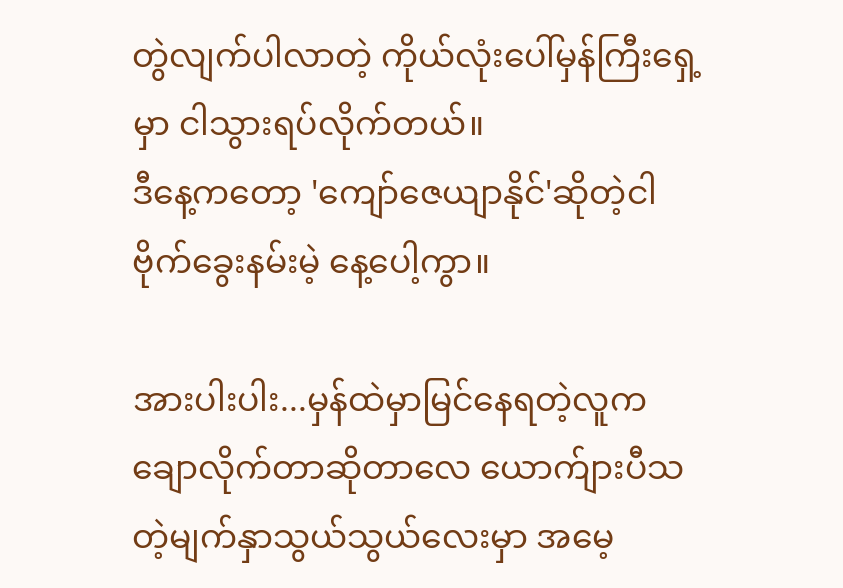တွဲလျက်ပါလာတဲ့ ကိုယ်လုံးပေါ်မှန်ကြီးရှေ့မှာ ငါသွားရပ်လိုက်တယ်။
ဒီနေ့ကတော့ 'ကျော်ဇေယျာနိုင်'ဆိုတဲ့ငါ
ဗိုက်ခွေးနမ်းမဲ့ နေ့ပေါ့ကွာ။

အားပါးပါး...မှန်ထဲမှာမြင်နေရတဲ့လူက
ချောလိုက်တာဆိုတာလေ ယောက်ျားပီသတဲ့မျက်နှာသွယ်သွယ်လေးမှာ အမေ့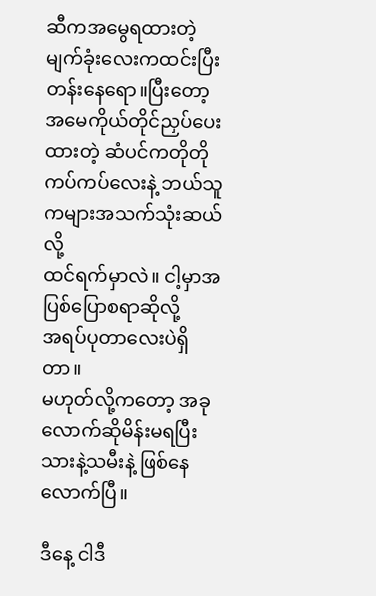ဆီကအမွေရထားတဲ့ မျက်ခုံးလေးကထင်းပြီးတန်းနေရော။ပြီးတော့
အမေကိုယ်တိုင်ညှပ်ပေးထားတဲ့ ဆံပင်ကတိုတိုကပ်ကပ်လေးနဲ့ ဘယ်သူကများအသက်သုံးဆယ်လို့
ထင်ရက်မှာလဲ။ ငါ့မှာအပြစ်ပြောစရာဆိုလို့
အရပ်ပုတာလေးပဲရှိတာ။
မဟုတ်လို့ကတော့ အခုလောက်ဆိုမိန်းမရပြီး
သားနဲ့သမီးနဲ့ ဖြစ်နေလောက်ပြီ။

ဒီနေ့ ငါဒီ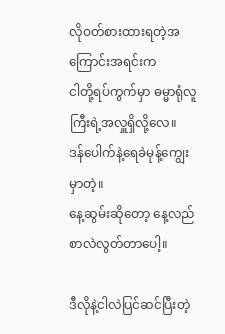လိုဝတ်စားထားရတဲ့အကြောင်းအရင်းက
ငါတို့ရပ်ကွက်မှာ ဓမ္မာရုံလူကြီးရဲ့အလှူရှိလို့လေ။
ဒန်ပေါက်နဲ့ရေခဲမုန့်ကျွေးမှာတဲ့။
နေ့ဆွမ်းဆိုတော့ နေ့လည်စာလဲလွတ်တာပေါ့။

ဒီလိုနဲ့ငါလဲပြင်ဆင်ပြီးတဲ့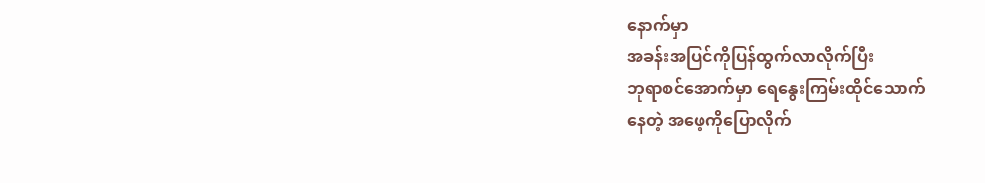နောက်မှာ
အခန်းအပြင်ကိုပြန်ထွက်လာလိုက်ပြီး
ဘုရာစင်အောက်မှာ ရေနွေးကြမ်းထိုင်သောက်
နေတဲ့ အဖေ့ကိုပြောလိုက်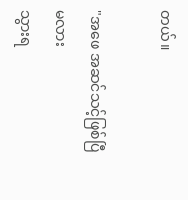တယ်။

"အဖေ အဆင်သင့်ဖြစ်ပြီမလား
သွားရ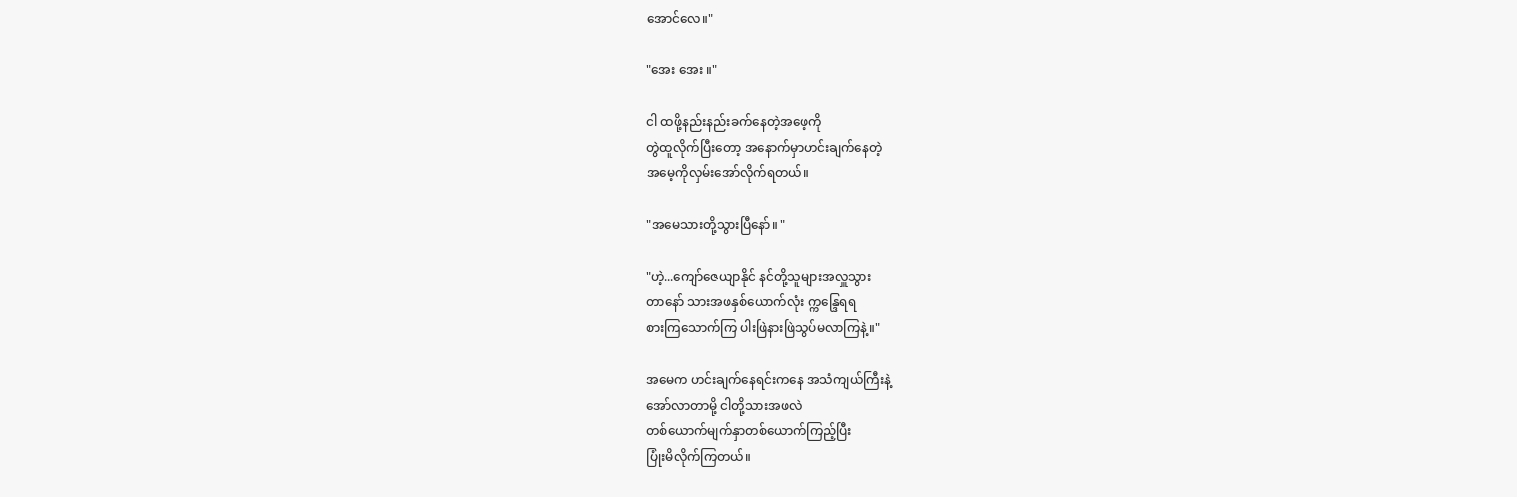အောင်လေ။"

"အေး အေး ။"

ငါ ထဖို့နည်းနည်းခက်နေတဲ့အဖေ့ကို
တွဲထူလိုက်ပြီးတော့ အနောက်မှာဟင်းချက်နေတဲ့
အမေ့ကိုလှမ်းအော်လိုက်ရတယ်။

"အမေသားတို့သွားပြီနော်။ "

"ဟဲ့...ကျော်ဇေယျာနိုင် နင်တို့သူများအလှူသွား
တာနော် သားအဖနှစ်ယောက်လုံး က္ကန္ဒြေရရ
စားကြသောက်ကြ ပါးဖြဲနားဖြဲသွပ်မလာကြနဲ့။"

အမေက ဟင်းချက်နေရင်းကနေ အသံကျယ်ကြီးနဲ့
အော်လာတာမို့ ငါတို့သားအဖလဲ
တစ်ယောက်မျက်နှာတစ်ယောက်ကြည့်ပြီး
ပြုံးမိလိုက်ကြတယ်။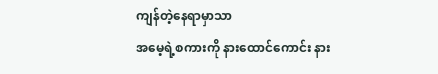ကျန်တဲ့နေရာမှာသာ
အမေ့ရဲ့စကားကို နားထောင်ကောင်း နား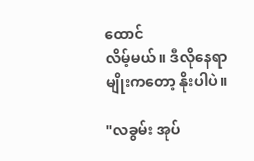ထောင်
လိမ့်မယ်။ ဒီလိုနေရာမျိုးကတော့ နိုးပါပဲ။

"လခွမ်း အုပ်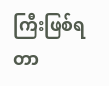ကြီးဖြစ်ရတာ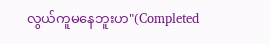လွယ်ကူမနေဘူးဟ"(Completed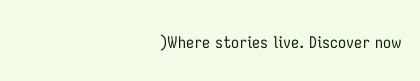)Where stories live. Discover now